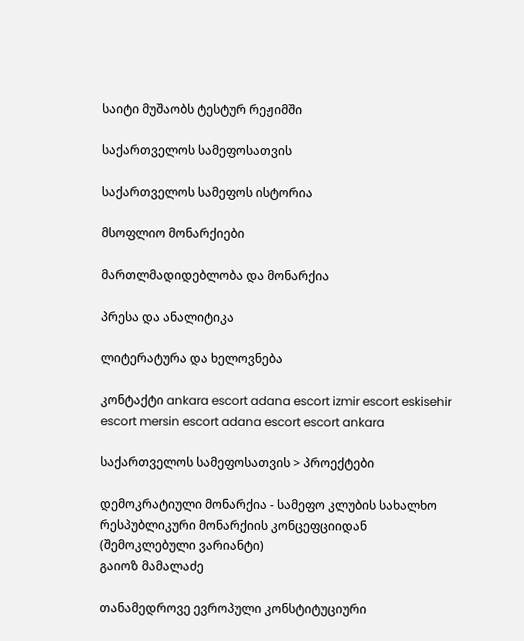საიტი მუშაობს ტესტურ რეჟიმში

საქართველოს სამეფოსათვის

საქართველოს სამეფოს ისტორია

მსოფლიო მონარქიები

მართლმადიდებლობა და მონარქია

პრესა და ანალიტიკა

ლიტერატურა და ხელოვნება

კონტაქტი ankara escort adana escort izmir escort eskisehir escort mersin escort adana escort escort ankara

საქართველოს სამეფოსათვის > პროექტები

დემოკრატიული მონარქია - სამეფო კლუბის სახალხო რესპუბლიკური მონარქიის კონცეფციიდან (შემოკლებული ვარიანტი)
გაიოზ მამალაძე

თანამედროვე ევროპული კონსტიტუციური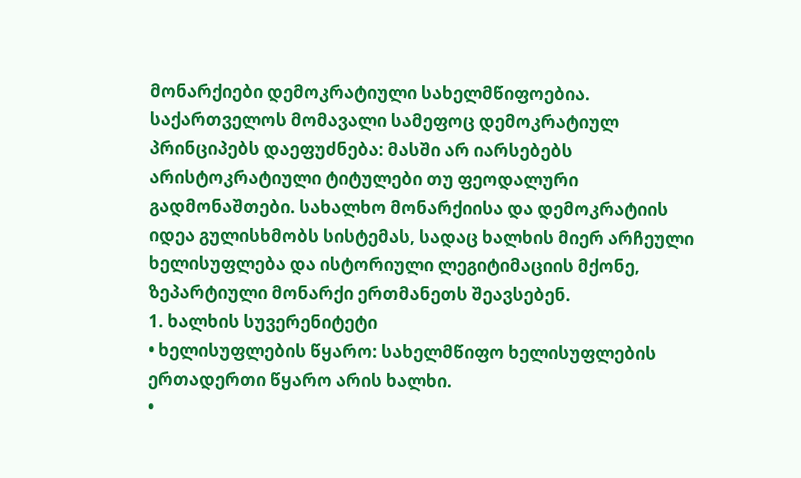მონარქიები დემოკრატიული სახელმწიფოებია. საქართველოს მომავალი სამეფოც დემოკრატიულ პრინციპებს დაეფუძნება: მასში არ იარსებებს არისტოკრატიული ტიტულები თუ ფეოდალური გადმონაშთები. სახალხო მონარქიისა და დემოკრატიის იდეა გულისხმობს სისტემას, სადაც ხალხის მიერ არჩეული ხელისუფლება და ისტორიული ლეგიტიმაციის მქონე, ზეპარტიული მონარქი ერთმანეთს შეავსებენ.
1. ხალხის სუვერენიტეტი
• ხელისუფლების წყარო: სახელმწიფო ხელისუფლების ერთადერთი წყარო არის ხალხი.
•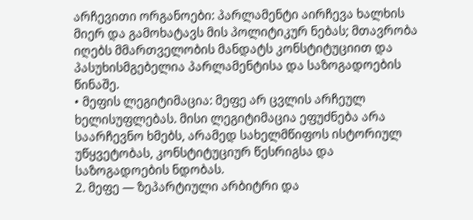არჩევითი ორგანოები: პარლამენტი აირჩევა ხალხის მიერ და გამოხატავს მის პოლიტიკურ ნებას; მთავრობა იღებს მმართველობის მანდატს კონსტიტუციით და პასუხისმგებელია პარლამენტისა და საზოგადოების წინაშე.
• მეფის ლეგიტიმაცია: მეფე არ ცვლის არჩეულ ხელისუფლებას. მისი ლეგიტიმაცია ეფუძნება არა საარჩევნო ხმებს, არამედ სახელმწიფოს ისტორიულ უწყვეტობას, კონსტიტუციურ წესრიგსა და საზოგადოების ნდობას.
2. მეფე — ზეპარტიული არბიტრი და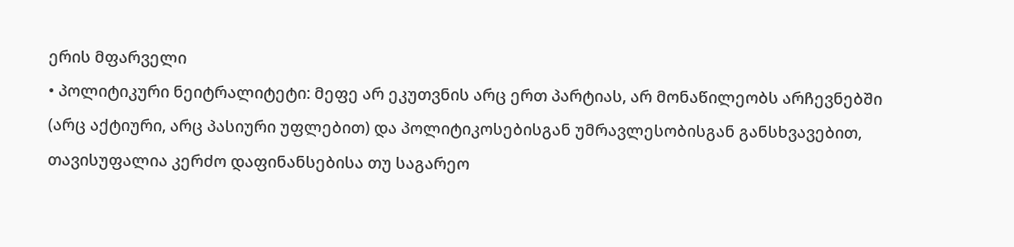ერის მფარველი
• პოლიტიკური ნეიტრალიტეტი: მეფე არ ეკუთვნის არც ერთ პარტიას, არ მონაწილეობს არჩევნებში (არც აქტიური, არც პასიური უფლებით) და პოლიტიკოსებისგან უმრავლესობისგან განსხვავებით, თავისუფალია კერძო დაფინანსებისა თუ საგარეო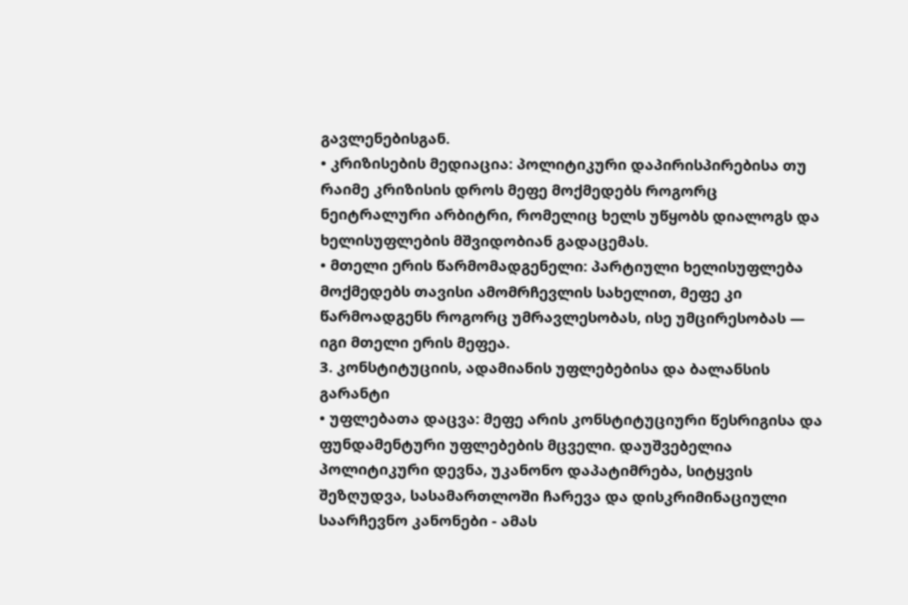გავლენებისგან.
• კრიზისების მედიაცია: პოლიტიკური დაპირისპირებისა თუ რაიმე კრიზისის დროს მეფე მოქმედებს როგორც ნეიტრალური არბიტრი, რომელიც ხელს უწყობს დიალოგს და ხელისუფლების მშვიდობიან გადაცემას.
• მთელი ერის წარმომადგენელი: პარტიული ხელისუფლება მოქმედებს თავისი ამომრჩევლის სახელით, მეფე კი წარმოადგენს როგორც უმრავლესობას, ისე უმცირესობას — იგი მთელი ერის მეფეა.
3. კონსტიტუციის, ადამიანის უფლებებისა და ბალანსის გარანტი
• უფლებათა დაცვა: მეფე არის კონსტიტუციური წესრიგისა და ფუნდამენტური უფლებების მცველი. დაუშვებელია პოლიტიკური დევნა, უკანონო დაპატიმრება, სიტყვის შეზღუდვა, სასამართლოში ჩარევა და დისკრიმინაციული საარჩევნო კანონები - ამას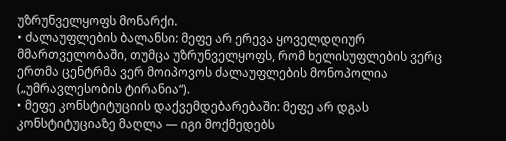უზრუნველყოფს მონარქი.
• ძალაუფლების ბალანსი: მეფე არ ერევა ყოველდღიურ მმართველობაში, თუმცა უზრუნველყოფს, რომ ხელისუფლების ვერც ერთმა ცენტრმა ვერ მოიპოვოს ძალაუფლების მონოპოლია („უმრავლესობის ტირანია“).
• მეფე კონსტიტუციის დაქვემდებარებაში: მეფე არ დგას კონსტიტუციაზე მაღლა — იგი მოქმედებს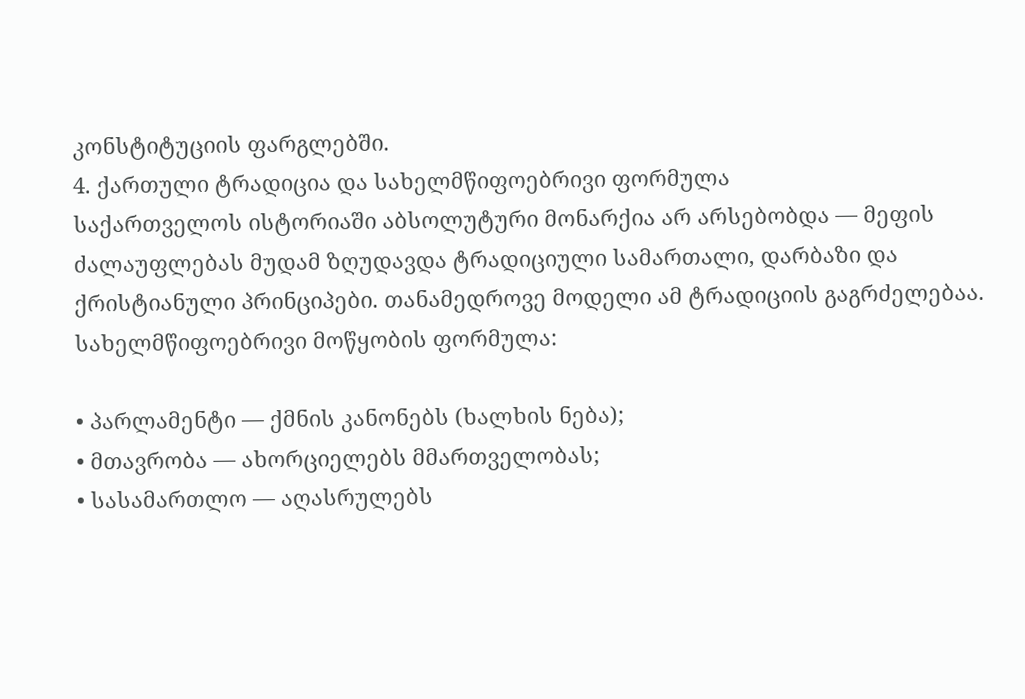კონსტიტუციის ფარგლებში.
4. ქართული ტრადიცია და სახელმწიფოებრივი ფორმულა
საქართველოს ისტორიაში აბსოლუტური მონარქია არ არსებობდა — მეფის ძალაუფლებას მუდამ ზღუდავდა ტრადიციული სამართალი, დარბაზი და ქრისტიანული პრინციპები. თანამედროვე მოდელი ამ ტრადიციის გაგრძელებაა.
სახელმწიფოებრივი მოწყობის ფორმულა:

• პარლამენტი — ქმნის კანონებს (ხალხის ნება);
• მთავრობა — ახორციელებს მმართველობას;
• სასამართლო — აღასრულებს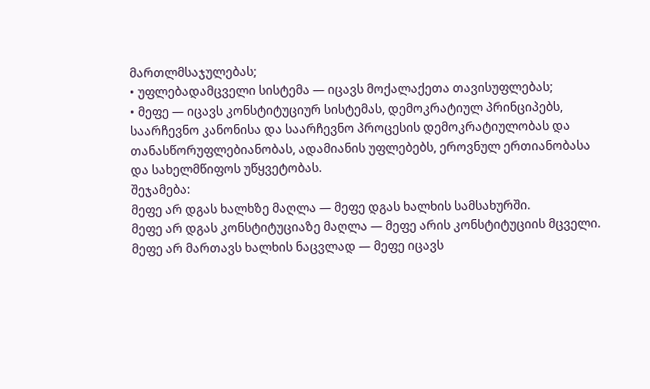მართლმსაჯულებას;
• უფლებადამცველი სისტემა — იცავს მოქალაქეთა თავისუფლებას;
• მეფე — იცავს კონსტიტუციურ სისტემას, დემოკრატიულ პრინციპებს, საარჩევნო კანონისა და საარჩევნო პროცესის დემოკრატიულობას და თანასწორუფლებიანობას, ადამიანის უფლებებს, ეროვნულ ერთიანობასა და სახელმწიფოს უწყვეტობას.
შეჯამება:
მეფე არ დგას ხალხზე მაღლა — მეფე დგას ხალხის სამსახურში.
მეფე არ დგას კონსტიტუციაზე მაღლა — მეფე არის კონსტიტუციის მცველი.
მეფე არ მართავს ხალხის ნაცვლად — მეფე იცავს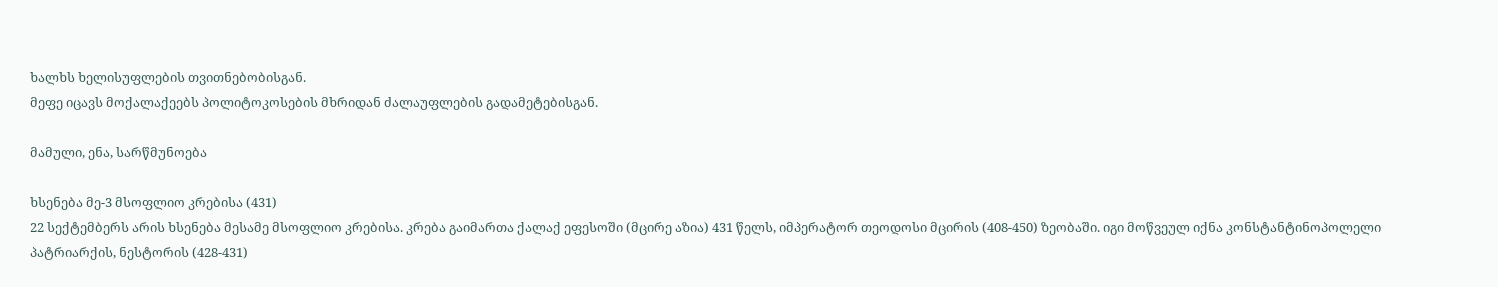ხალხს ხელისუფლების თვითნებობისგან.
მეფე იცავს მოქალაქეებს პოლიტოკოსების მხრიდან ძალაუფლების გადამეტებისგან.

მამული, ენა, სარწმუნოება

ხსენება მე-3 მსოფლიო კრებისა (431)
22 სექტემბერს არის ხსენება მესამე მსოფლიო კრებისა. კრება გაიმართა ქალაქ ეფესოში (მცირე აზია) 431 წელს, იმპერატორ თეოდოსი მცირის (408-450) ზეობაში. იგი მოწვეულ იქნა კონსტანტინოპოლელი პატრიარქის, ნესტორის (428-431)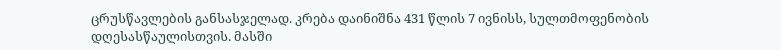ცრუსწავლების განსასჯელად. კრება დაინიშნა 431 წლის 7 ივნისს, სულთმოფენობის დღესასწაულისთვის. მასში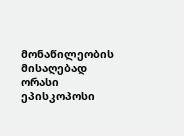მონაწილეობის მისაღებად ორასი ეპისკოპოსი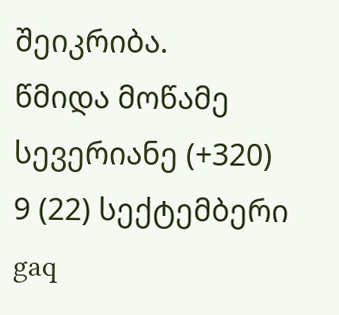შეიკრიბა.
წმიდა მოწამე სევერიანე (+320)
9 (22) სექტემბერი
gaq